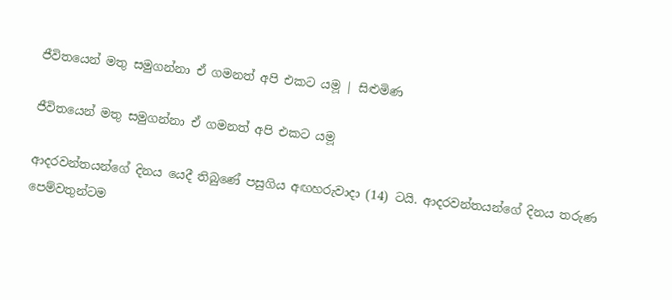ජීවිතයෙන් මතු සමුගන්නා ඒ ගමනත් අපි එකට යම‍ූ | සිළුමිණ

ජීවිතයෙන් මතු සමුගන්නා ඒ ගමනත් අපි එකට යම‍ූ

ආදරවන්තයන්ගේ දිනය යෙදී තිබුණේ පසුගිය අඟහරුවාදා (14) ටයි. ආදරවන්තයන්ගේ දිනය තරුණ පෙම්වතුන්ටම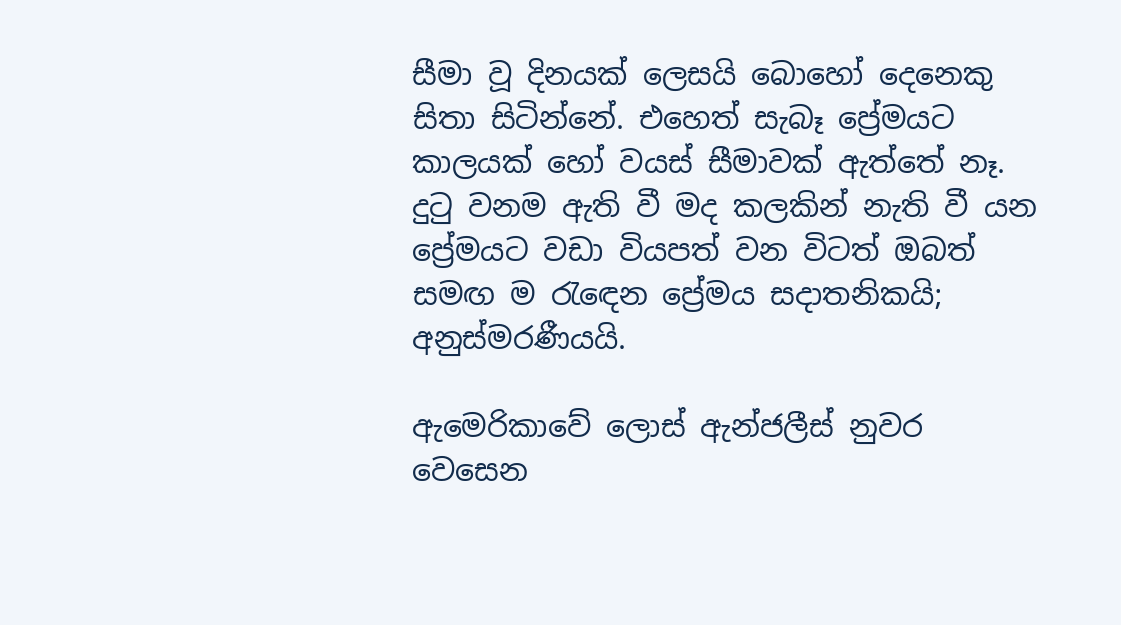සීමා වූ දිනයක් ලෙසයි බොහෝ දෙනෙකු සිතා සිටින්නේ. එහෙත් සැබෑ ප්‍රේමයට කාලයක් හෝ වයස් සීමාවක් ඇත්තේ නෑ. දුටු වනම ඇති වී මද කලකින් නැති වී යන ප්‍රේමයට වඩා වියපත් වන විටත් ඔබත් සමඟ ම ‍රැ‍ඳෙන ප්‍රේමය සදාතනිකයි; අනුස්මරණීයයි.

ඇමෙරිකාවේ ලොස් ඇන්ජලීස් නුවර වෙසෙන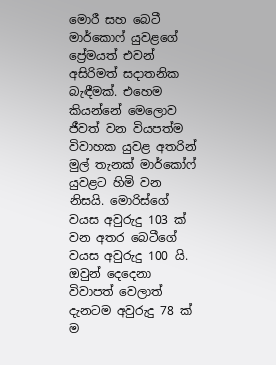මොරී සහ බෙටී මාර්කොෆ් යුවළගේ ප්‍රේමයත් එවන් අසිරිමත් සදාතනික බැඳීමක්. එහෙම කියන්නේ මෙලොව ජීවත් වන වියපත්ම විවාහක යුවළ අතරින් මුල් තැනක් මාර්කෝෆ් යුවළට හිමි වන නිසයි. මොරිස්ගේ වයස අවුරුදු 103 ක් වන අතර බෙටීගේ වයස අවුරුදු 100 යි. ඔවුන් දෙදෙනා විවාපත් වෙලාත් දැනටම අවුරුදු 78 ක් ම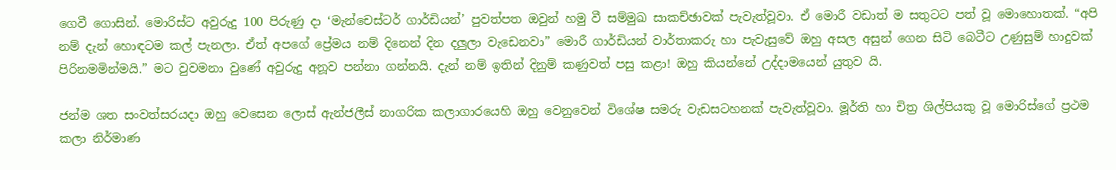ගෙවී ගොසින්. මොරිස්ට අවුරුදු 100 පිරුණු දා ‘මැන්චෙස්ටර් ගාර්ඩියන්’ පුවත්පත ඔවුන් හමු වී සම්මුඛ සාකච්ඡාවක් පැවැත්වූවා. ඒ මොරී වඩාත් ම සතුටට පත් වූ මොහොතක්. “අපි නම් දැන් හොඳටම කල් පැනලා‍. ඒත් අපගේ ප්‍රේමය නම් දිනෙන් දින දලුලා වැඩෙනවා” මොරී ගාර්ඩියන් වාර්තාකරු හා පැවැසුවේ ඔහු අසල අසුන් ගෙන සිටි බෙටීට උණුසුම් හාදුවක් පිරිනමමින්මයි.” මට වුවමනා වුණේ අවුරුදු අනූව පන්නා ගන්නයි. දැන් නම් ඉතින් දිනුම් කණුවත් පසු කළා! ඔහු කියන්නේ උද්දාමයෙන් යුතුව යි.

ජන්ම ශත සංවත්සරයදා ඔහු වෙසෙ‍න ලොස් ඇන්ජලීස් නාගරික කලාගාරයෙහි ඔහු වෙනුවෙන් විශේෂ සමරු වැඩසටහනක් පැවැත්වූවා. මූර්ති හා චිත්‍ර ශිල්පියකු වූ මොරිස්ගේ ප්‍රථම කලා නිර්මාණ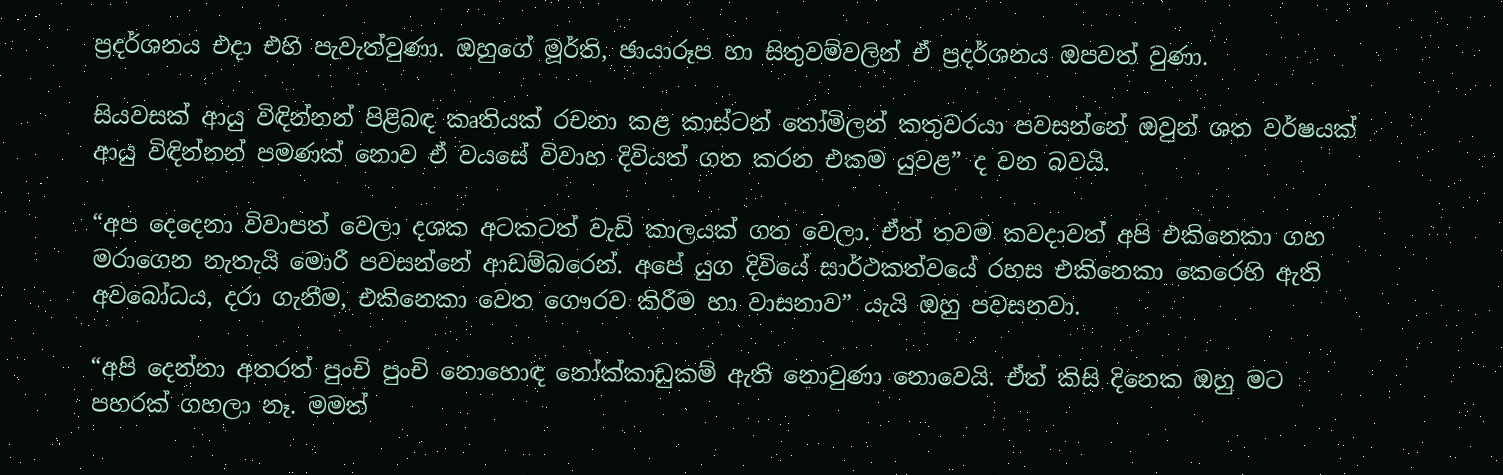ප්‍රදර්ශනය එදා එහි පැවැත්වුණා. ඔහුගේ මූර්ති, ඡායාරූප හා සිතුවම්වලින් ඒ ප්‍රදර්ශනය ඔපවත් වුණා.

සියවසක් ආයු විඳින්නන් පිළිබඳ කෘතියක් රචනා කළ කාස්ටන් තෝමිලන් කතුවරයා පවසන්නේ ඔවුන් ශත වර්ෂයක් ආයු විඳින්නන් පමණක් නොව ඒ වයසේ විවාහ දිවියත් ගත කරන එකම යුවළ” ද වන බවයි.

“අප දෙදෙනා විවාපත් වෙලා දශක අටකටත් වැඩි කාලයක් ගත වෙලා. ඒත් තවම කවදාවත් අපි එකිනෙකා ගහ මරාගෙන නැතැයි මොරී පවසන්නේ ආඩම්බරෙන්. අපේ යුග දිවියේ සාර්ථකත්වයේ රහස එකිනෙකා කෙරෙහි ඇති අවබෝධය, දරා ගැනීම, එකිනෙකා වෙත ගෞරව කිරීම හා වාසනාව” යැයි ඔහු පවසනවා.

“අපි දෙන්නා අතරත් පුංචි පුංචි නොහොඳ නෝක්කාඩුකම් ඇති නොවුණා නොවෙයි. ඒත් කිසි දිනෙක ඔහු මට පහරක් ගහලා නෑ. මමත්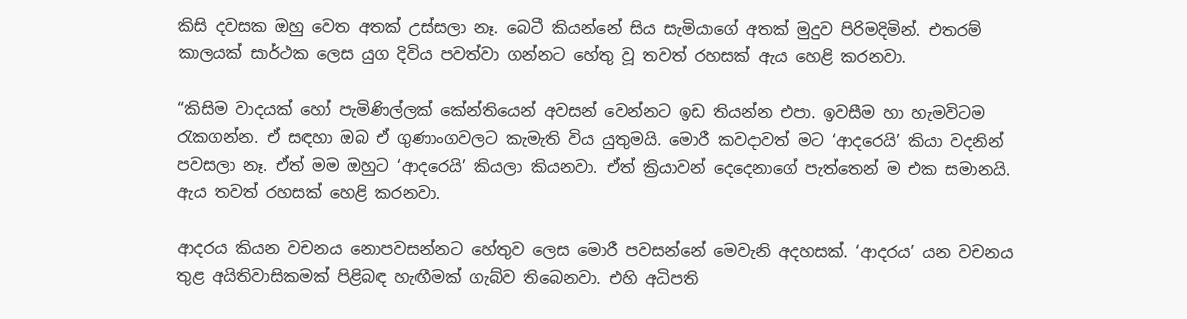කිසි දවසක ඔහු වෙත අතක් උස්සලා නෑ. බෙටී කියන්නේ සිය සැමියාගේ අතක් මුදුව පිරිමදිමින්. එතරම් කාලයක් සාර්ථක ලෙස යුග දිවිය පවත්වා ගන්නට හේතු වූ තවත් රහසක් ඇය හෙළි කරනවා.

“කිසිම වාදයක් හෝ පැමිණිල්ලක් කේන්තියෙන් අවසන් වෙන්නට ඉඩ තියන්න එපා. ඉවසීම හා හැමවිටම රැකගන්න. ඒ සඳහා ඔබ ඒ ගුණාංගවලට කැමැති විය යුතුමයි. මොරී කවදාවත් මට ‘ආදරෙයි’ කියා වදනින් පවසලා නෑ. ඒත් මම ඔහුට ‘ආදරෙයි’ කියලා කියනවා. ඒත් ක්‍රියාවන් දෙදෙනාගේ පැත්තෙන් ම එක සමානයි. ඇය තවත් රහසක් හෙළි කරනවා.

ආදරය කියන වචනය නොපවසන්නට හේතුව ලෙස මොරී පවසන්නේ මෙවැනි අදහසක්. ‘ආදරය’ යන වචනය තුළ අයිතිවාසිකමක් පිළිබඳ හැඟීමක් ගැබ්ව තිබෙනවා. එහි අධිපති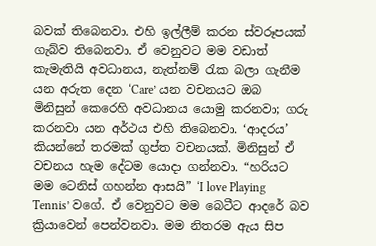බවක් තිබෙනවා. එහි ඉල්ලීම් කරන ස්වරූපයක් ගැබ්ව තිබෙනවා. ඒ වෙනුවට මම වඩාත් කැමැතියි අවධානය, නැත්නම් රැක බලා ගැනීම යන අරුත දෙන ‘Care’ යන වචනයට ඔබ මිනිසුන් කෙරෙහි අවධානය යොමු කරනවා; ගරු කරනවා යන අර්ථය එහි තිබෙනවා. ‘ආදරය’ කියන්නේ තරමක් ගුප්ත වචනයක්. මිනිසුන් ඒ වචනය හැම දේටම යොදා ගන්නවා. “හරියට මම ටෙනිස් ගහන්න ආසයි” ‘I love Playing Tennis’ වගේ‍. ඒ වෙනුවට මම බෙටීට ආදරේ බව ක්‍රියාවෙන් පෙන්වනවා. මම නිතරම ඇය සිප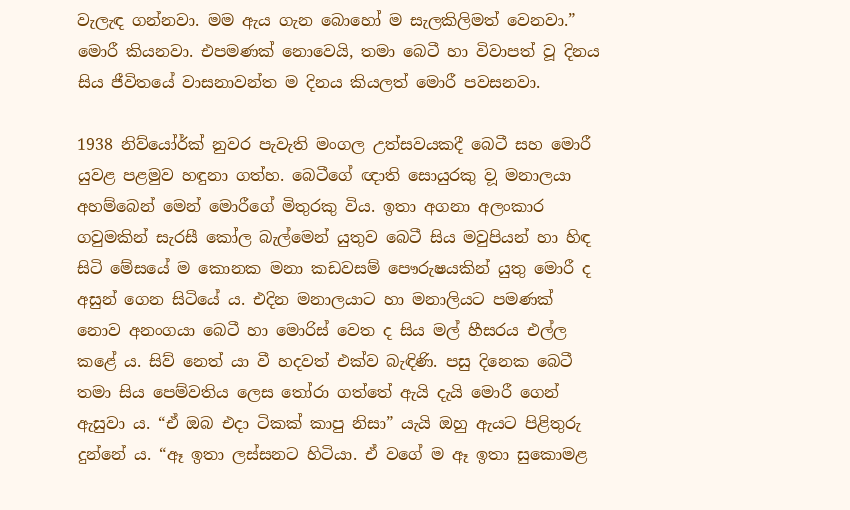වැලැඳ ගන්නවා. මම ඇය ගැන බොහෝ ම සැලකිලිමත් වෙනවා.” මොරී කියනවා. එපමණක් නොවෙයි, තමා බෙටී හා විවාපත් වූ දිනය සිය ජීවිතයේ වාසනාවන්ත ම දිනය කියලත් මොරී පවසනවා.

1938 නිව්යෝර්ක් නුවර පැවැති මංගල උත්සවයකදී බෙටී සහ මොරී යුවළ පළමුව හඳුනා ගත්හ. බෙටීගේ ඥාති සොයුරකු ව‍ූ මනාලයා අහම්බෙන් මෙන් මොරීගේ මිතුරකු විය. ඉතා අගනා අලංකාර ගවුමකින් සැරසී කෝල බැල්මෙන් යුතුව බෙටී සිය මවුපියන් හා හිඳ සිටි මේසයේ ම කොනක මනා කඩවසම් පෞරුෂයකින් යුතු මොරී ද අසුන් ගෙන සිටියේ ය. එදින මනාලයාට හා ‍මනාලියට පමණක් නොව අනංගයා බෙටී හා මොරිස් වෙත ද සිය මල් හීසරය එල්ල කළේ ය. සිව් නෙත් යා වී හදවත් එක්ව බැඳිණි. පසු දිනෙක බෙටී තමා සිය පෙම්වතිය ලෙස තෝරා ගත්තේ ඇයි දැයි මොරී ගෙන් ඇසුවා ය. “ඒ ඔබ එදා ටිකක් කාපු නිසා” යැයි ඔහු ඇයට පිළිතුරු දුන්නේ ය. “ඈ ඉතා ලස්සනට හිටියා. ඒ වගේ ම ඈ ඉතා සුකොමළ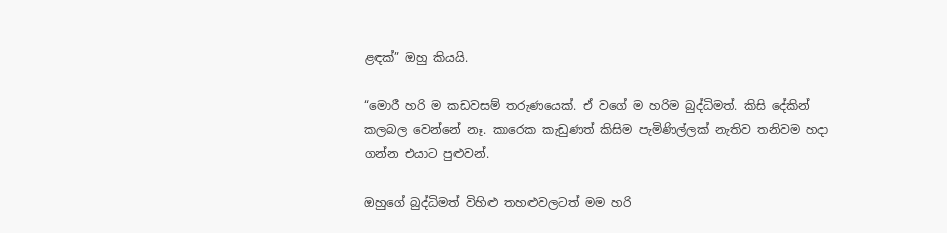ළඳක්” ඔහු කියයි.

“මොරී හරි ම කඩවසම් තරුණයෙක්. ඒ වගේ ම හරිම බුද්ධිමත්. කිසි දේකින් කලබල වෙන්නේ නෑ. කාරෙක කැඩුණත් කිසිම පැමිණිල්ලක් නැතිව තනිවම හදා ගන්න එයාට පුළුවන්.

ඔහුගේ බුද්ධිමත් විහිළු තහළුවලටත් මම හරි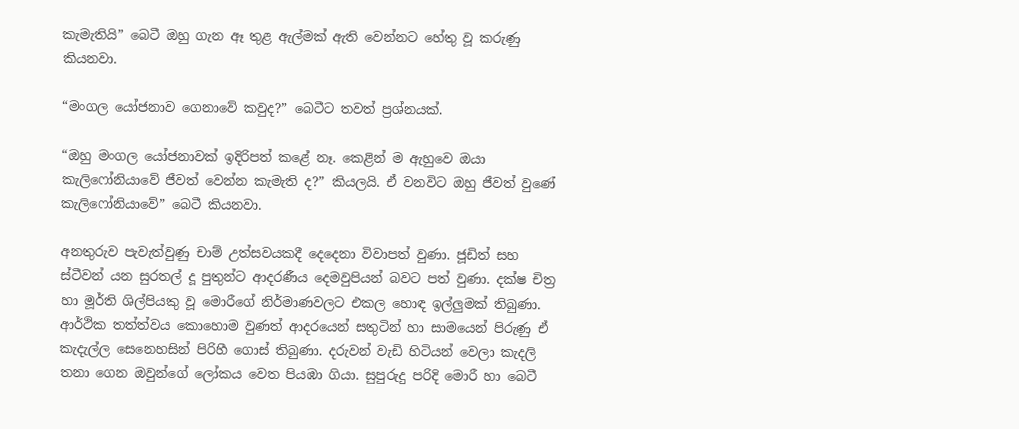කැමැතියි” බෙටී ඔහු ගැන ඈ තුළ ඇල්මක් ඇති වෙන්නට හේතු වූ කරුණු කියනවා.

“මංගල යෝජනාව ගෙනාවේ කවුද?” බෙටීට තවත් ප්‍රශ්නයක්.

“ඔහු මංගල යෝජනාවක් ඉදිරිපත් කළේ නෑ. කෙළින් ම ඇහුවෙ ඔයා කැලිෆෝනියාවේ ජීවත් වෙන්න කැමැති ද?” කියලයි. ඒ වනවිට ඔහු ජීවත් වුණේ කැලිෆෝනියාවේ” බෙටී කියනවා.

අනතුරුව පැවැත්වුණු චාම් උත්සවයකදී දෙදෙනා විවාපත් වුණා. ජූඩිත් සහ ස්ටීවන් යන සුරතල් දූ පුතුන්ට ආදරණීය දෙමවුපියන් බවට පත් වුණා. දක්ෂ චිත්‍ර හා මූර්ති ශිල්පියකු වූ මොරීගේ නිර්මාණවලට එකල හොඳ ඉල්ලුමක් තිබුණා. ආර්ථික තත්ත්වය කොහොම වුණත් ආදරයෙන් සතුටින් හා සාමයෙන් පිරුණු ඒ කැදැල්ල සෙනෙහසින් පිරිහී ගොස් තිබුණා. දරුවන් වැඩි හිටියන් වෙලා කැදලි තනා ගෙන ඔවුන්ගේ ලෝකය වෙත පියඹා ගියා. සුපුරුදු පරිදි මොරී හා බෙටී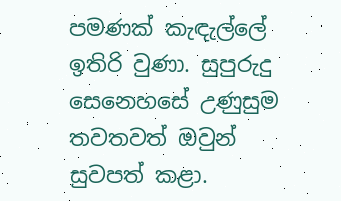පමණක් කැඳැල්ලේ ඉතිරි වුණා. සුපුරුදු සෙනෙහසේ උණුසුම තවතවත් ඔවුන් සුවපත් කළා.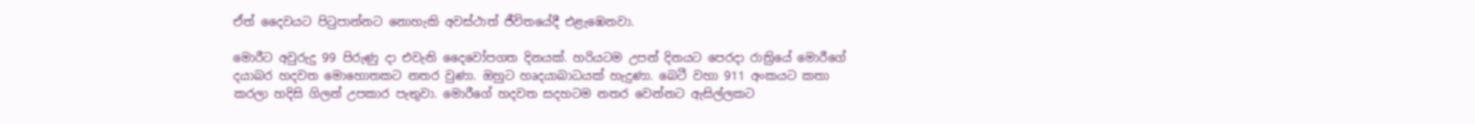ඒත් දෛවයට පිටුපාන්නට නොහැකි අවස්ථාත් ජීවිතයේදී එළැඹෙනවා.

මොරීට අවුරුදු 99 පිරුණු දා එවැනි දෛවෝපගත දිනයක්. හරියටම උපන් දිනයට පෙරදා රාත්‍රියේ මොරීගේ දයාබර හදවත මොහොතකට නතර වුණා. ඔහුට හෘදයාබාධයක් හැදුණා. බෙටී වහා 911 අංකයට කතා කරලා හදිසි ගිලන් උපකාර පැතුවා. මොරීගේ හදවත සදහටම නතර වෙන්නට ඇසිල්ලකට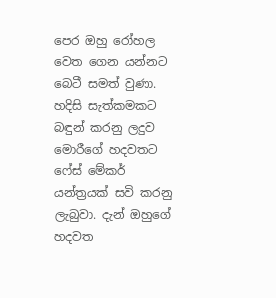පෙර ඔහු ‍රෝහල වෙත ගෙන යන්නට බෙටී සමත් වුණා. හදිසි සැත්කමකට බඳුන් කරනු ලදුව මොරීගේ හදවතට ෆේස් මේකර් යන්ත්‍රයක් සවි කරනු ලැබුවා. දැන් ඔහුගේ හදවත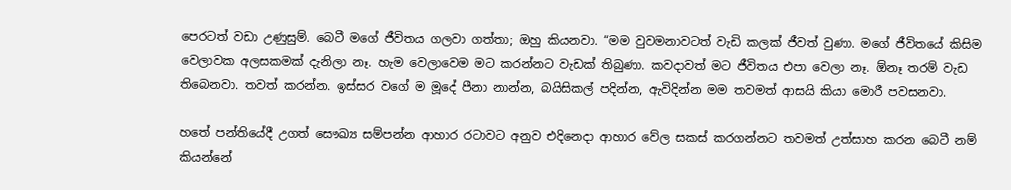පෙරටත් වඩා උණුසුම්. බෙටී මගේ ජීවිතය ගලවා ගත්තා; ඔහු කියනවා. “මම වුවමනාවටත් වැඩි කලක් ජීවත් වුණා. මගේ ජීවිතයේ කිසිම වෙලාවක අලසකමක් දැනිලා නෑ. හැම වෙලාවෙම මට කරන්නට වැඩක් තිබුණා. කවදාවත් මට ජීවිතය එපා වෙලා නෑ. ඕනෑ තරම් වැඩ තිබෙනවා. තවත් කරන්න. ඉස්සර වගේ ම මූදේ පීනා නාන්න, බයිසිකල් පදින්න, ඇවිදින්න මම තවමත් ආසයි කියා මොරී පවසනවා.

හතේ පන්තියේදී උගත් සෞඛ්‍ය සම්පන්න ආහාර රටාවට අනුව එදිනෙදා ආහාර වේල සකස් කරගන්නට තවමත් උත්සාහ කරන බෙටී නම් කියන්නේ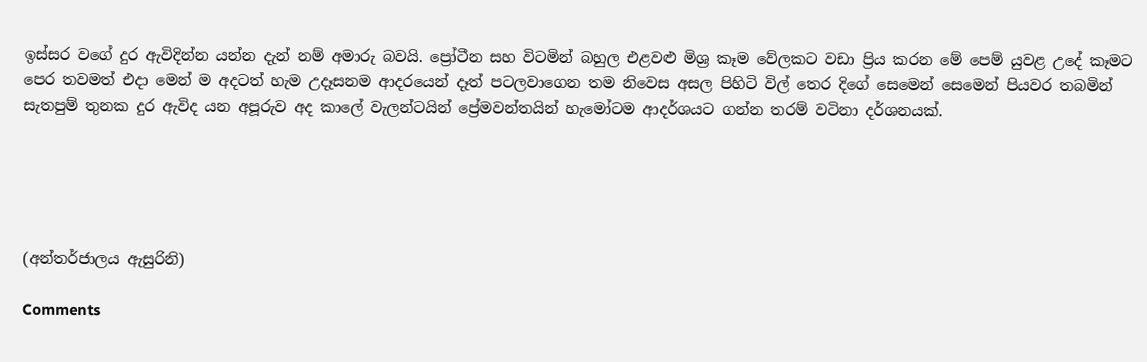ඉස්සර වගේ දුර ඇවිදින්න යන්න දැන් නම් අමාරු බවයි. ප්‍රෝටීන සහ විටමින් බහුල එළවළු මිශ්‍ර කෑම ‍වේලකට වඩා ප්‍රිය කරන මේ පෙම් යුවළ උදේ කෑමට පෙර තවමත් එදා මෙන් ම අදටත් හැම උදෑසනම ආදරයෙන් දෑත් පටලවාගෙන තම නිවෙස අසල පිහිටි විල් තෙර දිගේ සෙමෙන් සෙමෙන් පියවර තබමින් සැතපුම් තුනක දුර ඇවිද යන අපූරුව අද කාලේ වැලන්ටයින් ප්‍රේමවන්තයින් හැමෝටම ආදර්ශයට ගන්න තරම් වටිනා දර්ශනයක්.





(අන්තර්ජාලය ඇසුරිනි)

Comments